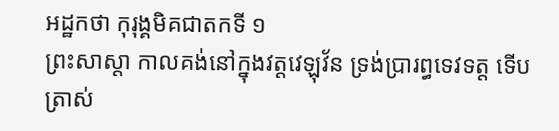អដ្ឋកថា កុរុង្គមិគជាតកទី ១
ព្រះសាស្តា កាលគង់នៅក្នុងវត្តវេឡុវ័ន ទ្រង់ប្រារព្ធទេវទត្ត ទើបត្រាស់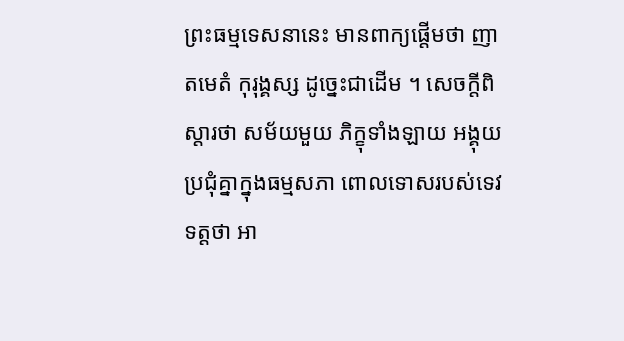ព្រះធម្មទេសនានេះ មានពាក្យផ្តើមថា ញាតមេតំ កុរុង្គស្ស ដូច្នេះជាដើម ។ សេចក្តីពិស្តារថា សម័យមួយ ភិក្ខុទាំងឡាយ អង្គុយប្រជុំគ្នាក្នុងធម្មសភា ពោលទោសរបស់ទេវទត្តថា អា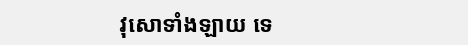វុសោទាំងឡាយ ទេ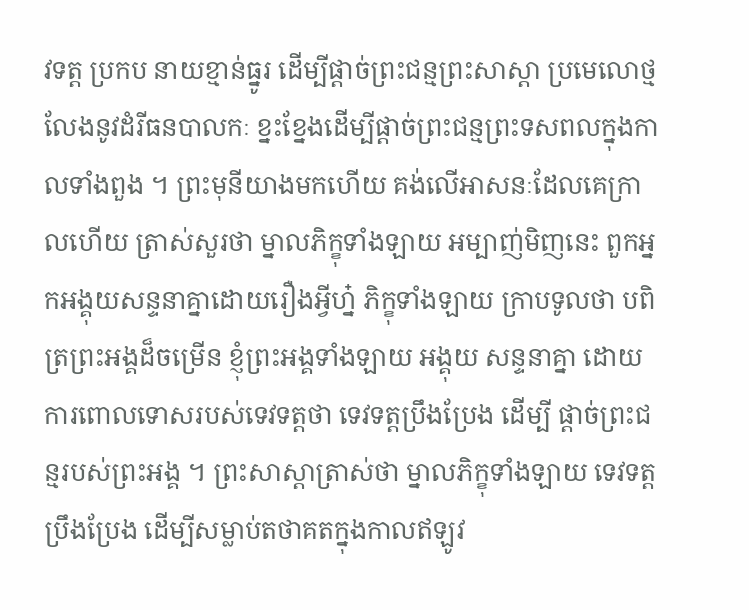វទត្ត ប្រកប នាយខ្មាន់ធ្នូរ ដើម្បីផ្តាច់ព្រះជន្មព្រះសាស្តា ប្រមេលោថ្ម លែងនូវដំរីធនបាលកៈ ខ្នះខ្នែងដើម្បីផ្តាច់ព្រះជន្មព្រះទសពលក្នុងកាលទាំងពួង ។ ព្រះមុនីយាងមកហើយ គង់លើអាសនៈដែលគេក្រាលហើយ ត្រាស់សួរថា ម្នាលភិក្ខុទាំងឡាយ អម្បាញ់មិញនេះ ពួកអ្នកអង្គុយសន្ទនាគ្នាដោយរឿងអ្វីហ្ន៎ ភិក្ខុទាំងឡាយ ក្រាបទូលថា បពិត្រព្រះអង្គដ៏ចម្រើន ខ្ញុំព្រះអង្គទាំងឡាយ អង្គុយ សន្ទនាគ្នា ដោយការពោលទោសរបស់ទេវទត្តថា ទេវទត្តប្រឹងប្រែង ដើម្បី ផ្តាច់ព្រះជន្មរបស់ព្រះអង្គ ។ ព្រះសាស្តាត្រាស់ថា ម្នាលភិក្ខុទាំងឡាយ ទេវទត្តប្រឹងប្រែង ដើម្បីសម្លាប់តថាគតក្នុងកាលឥឡូវ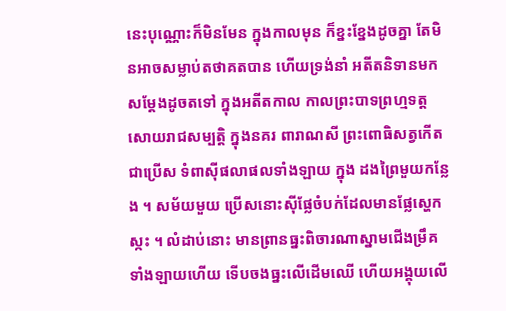នេះបុណ្ណោះក៏មិនមែន ក្នុងកាលមុន ក៏ខ្នះខ្នែងដូចគ្នា តែមិនអាចសម្លាប់តថាគតបាន ហើយទ្រង់នាំ អតីតនិទានមកសម្តែងដូចតទៅ ក្នុងអតីតកាល កាលព្រះបាទព្រហ្មទត្ត សោយរាជសម្បត្តិ ក្នុងនគរ ពារាណសី ព្រះពោធិសត្វកើតជាប្រើស ទំពាស៊ីផលាផលទាំងឡាយ ក្នុង ដងព្រៃមួយកន្លែង ។ សម័យមួយ ប្រើសនោះស៊ីផ្លែចំបក់ដែលមានផ្លែស្ហេក ស្កះ ។ លំដាប់នោះ មានព្រានធ្នះពិចារណាស្នាមជើងម្រឹគទាំងឡាយហើយ ទើបចងធ្នះលើដើមឈើ ហើយអង្គុយលើ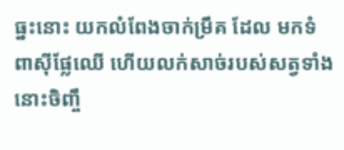ធ្នះនោះ យកលំពែងចាក់ម្រឹគ ដែល មកទំពាស៊ីផ្លែឈើ ហើយលក់សាច់របស់សត្វទាំងនោះចិញ្ចឹ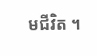មជីវិត ។